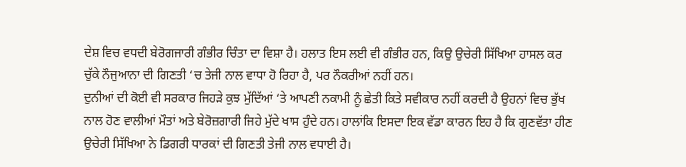ਦੇਸ਼ ਵਿਚ ਵਧਦੀ ਬੇਰੋਗਜਾਰੀ ਗੰਭੀਰ ਚਿੰਤਾ ਦਾ ਵਿਸ਼ਾ ਹੈ। ਹਲਾਤ ਇਸ ਲਈ ਵੀ ਗੰਭੀਰ ਹਨ, ਕਿਉ ਉਚੇਰੀ ਸਿੱਖਿਆ ਹਾਸਲ ਕਰ ਚੁੱਕੇ ਨੌਜੁਆਨਾ ਦੀ ਗਿਣਤੀ ‘ਚ ਤੇਜੀ ਨਾਲ ਵਾਧਾ ਹੋ ਰਿਹਾ ਹੈ, ਪਰ ਨੌਕਰੀਆਂ ਨਹੀਂ ਹਨ।
ਦੁਨੀਆਂ ਦੀ ਕੋਈ ਵੀ ਸਰਕਾਰ ਜਿਹੜੇ ਕੁਝ ਮੁੱਦਿੱਆਂ ‘ਤੇ ਆਪਣੀ ਨਕਾਮੀ ਨੂੰ ਛੇਤੀ ਕਿਤੇ ਸਵੀਕਾਰ ਨਹੀਂ ਕਰਦੀ ਹੈ ਉਹਨਾਂ ਵਿਚ ਭੁੱਖ ਨਾਲ ਹੋਣ ਵਾਲੀਆਂ ਮੌਤਾਂ ਅਤੇ ਬੇਰੋਜ਼ਗਾਰੀ ਜਿਹੇ ਮੁੱਦੇ ਖਾਸ ਹੁੰਦੇ ਹਨ। ਹਾਲਾਂਕਿ ਇਸਦਾ ਇਕ ਵੱਡਾ ਕਾਰਨ ਇਹ ਹੈ ਕਿ ਗੁਣਵੱਤਾ ਹੀਣ ਉਚੇਰੀ ਸਿੱਖਿਆ ਨੇ ਡਿਗਰੀ ਧਾਰਕਾਂ ਦੀ ਗਿਣਤੀ ਤੇਜੀ ਨਾਲ ਵਧਾਈ ਹੈ।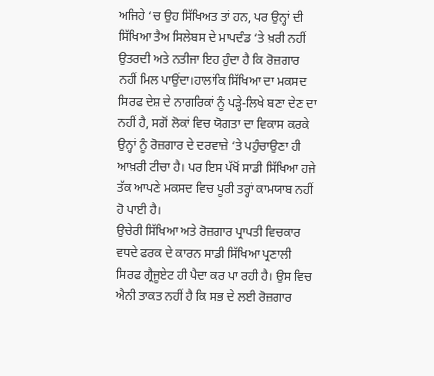ਅਜਿਹੇ ‘ਚ ਉਹ ਸਿੱਖਿਅਤ ਤਾਂ ਹਨ, ਪਰ ਉਨ੍ਹਾਂ ਦੀ ਸਿੱਖਿਆ ਤੈਅ ਸਿਲੇਬਸ ਦੇ ਮਾਪਦੰਡ ‘ਤੇ ਖ਼ਰੀ ਨਹੀਂ ਉਤਰਦੀ ਅਤੇ ਨਤੀਜਾ ਇਹ ਹੁੰਦਾ ਹੈ ਕਿ ਰੋਜ਼ਗਾਰ ਨਹੀਂ ਮਿਲ ਪਾਉਂਦਾ।ਹਾਲਾਂਕਿ ਸਿੱਖਿਆ ਦਾ ਮਕਸਦ ਸਿਰਫ ਦੇਸ਼ ਦੇ ਨਾਗਰਿਕਾਂ ਨੂੰ ਪੜ੍ਹੇ-ਲਿਖੇ ਬਣਾ ਦੇਣ ਦਾ ਨਹੀਂ ਹੈ, ਸਗੋਂ ਲੋਕਾਂ ਵਿਚ ਯੋਗਤਾ ਦਾ ਵਿਕਾਸ ਕਰਕੇ ਉਨ੍ਹਾਂ ਨੂੰ ਰੋਜ਼ਗਾਰ ਦੇ ਦਰਵਾਜ਼ੇ ‘ਤੇ ਪਹੁੰਚਾਉਣਾ ਹੀ ਆਖ਼ਰੀ ਟੀਚਾ ਹੈ। ਪਰ ਇਸ ਪੱਖੋਂ ਸਾਡੀ ਸਿੱਖਿਆ ਹਜੇ ਤੱਕ ਆਪਣੇ ਮਕਸਦ ਵਿਚ ਪੂਰੀ ਤਰ੍ਹਾਂ ਕਾਮਯਾਬ ਨਹੀਂ ਹੋ ਪਾਈ ਹੈ।
ਉਚੇਰੀ ਸਿੱਖਿਆ ਅਤੇ ਰੋਜ਼ਗਾਰ ਪ੍ਰਾਪਤੀ ਵਿਚਕਾਰ ਵਧਦੇ ਫਰਕ ਦੇ ਕਾਰਨ ਸਾਡੀ ਸਿੱਖਿਆ ਪ੍ਰਣਾਲੀ ਸਿਰਫ ਗ੍ਰੈਜੂਏਟ ਹੀ ਪੈਦਾ ਕਰ ਪਾ ਰਹੀ ਹੈ। ਉਸ ਵਿਚ ਐਨੀ ਤਾਕਤ ਨਹੀਂ ਹੈ ਕਿ ਸਭ ਦੇ ਲਈ ਰੋਜ਼ਗਾਰ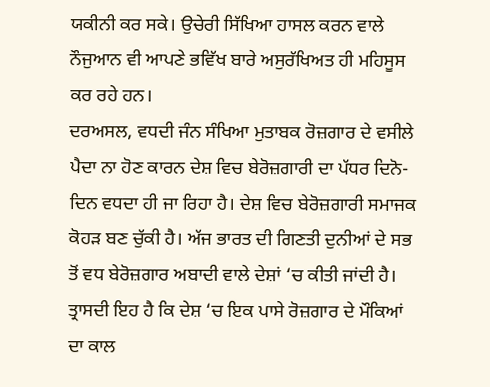ਯਕੀਨੀ ਕਰ ਸਕੇ। ਉਚੇਰੀ ਸਿੱਖਿਆ ਹਾਸਲ ਕਰਨ ਵਾਲੇ ਨੌਜੁਆਨ ਵੀ ਆਪਣੇ ਭਵਿੱਖ ਬਾਰੇ ਅਸੁਰੱਖਿਅਤ ਹੀ ਮਹਿਸੂਸ ਕਰ ਰਹੇ ਹਨ।
ਦਰਅਸਲ, ਵਧਦੀ ਜੰਨ ਸੰਖਿਆ ਮੁਤਾਬਕ ਰੋਜ਼ਗਾਰ ਦੇ ਵਸੀਲੇ ਪੈਦਾ ਨਾ ਹੋਣ ਕਾਰਨ ਦੇਸ਼ ਵਿਚ ਬੇਰੋਜ਼ਗਾਰੀ ਦਾ ਪੱਧਰ ਦਿਨੋ-ਦਿਨ ਵਧਦਾ ਹੀ ਜਾ ਰਿਹਾ ਹੈ। ਦੇਸ਼ ਵਿਚ ਬੇਰੋਜ਼ਗਾਰੀ ਸਮਾਜਕ ਕੋਹੜ ਬਣ ਚੁੱਕੀ ਹੈ। ਅੱਜ ਭਾਰਤ ਦੀ ਗਿਣਤੀ ਦੁਨੀਆਂ ਦੇ ਸਭ ਤੋਂ ਵਧ ਬੇਰੋਜ਼ਗਾਰ ਅਬਾਦੀ ਵਾਲੇ ਦੇਸ਼ਾਂ ‘ਚ ਕੀਤੀ ਜਾਂਦੀ ਹੈ। ਤ੍ਰਾਸਦੀ ਇਹ ਹੈ ਕਿ ਦੇਸ਼ ‘ਚ ਇਕ ਪਾਸੇ ਰੋਜ਼ਗਾਰ ਦੇ ਮੌਕਿਆਂ ਦਾ ਕਾਲ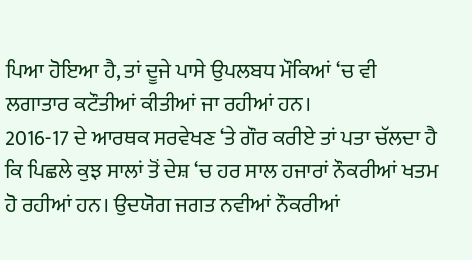ਪਿਆ ਹੋਇਆ ਹੈ, ਤਾਂ ਦੂਜੇ ਪਾਸੇ ਉਪਲਬਧ ਮੌਕਿਆਂ ‘ਚ ਵੀ ਲਗਾਤਾਰ ਕਟੌਤੀਆਂ ਕੀਤੀਆਂ ਜਾ ਰਹੀਆਂ ਹਨ।
2016-17 ਦੇ ਆਰਥਕ ਸਰਵੇਖਣ ‘ਤੇ ਗੌਰ ਕਰੀਏ ਤਾਂ ਪਤਾ ਚੱਲਦਾ ਹੈ ਕਿ ਪਿਛਲੇ ਕੁਝ ਸਾਲਾਂ ਤੋਂ ਦੇਸ਼ ‘ਚ ਹਰ ਸਾਲ ਹਜਾਰਾਂ ਨੌਕਰੀਆਂ ਖਤਮ ਹੋ ਰਹੀਆਂ ਹਨ। ਉਦਯੋਗ ਜਗਤ ਨਵੀਆਂ ਨੌਕਰੀਆਂ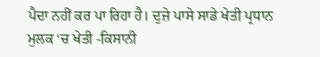ਪੈਦਾ ਨਹੀਂ ਕਰ ਪਾ ਰਿਹਾ ਹੈ। ਦੁਜ਼ੇ ਪਾਸੇ ਸਾਡੇ ਖੇਤੀ ਪ੍ਰਧਾਨ ਮੁਲਕ ‘ਚ ਖੇਤੀ -ਕਿਸਾਨੀ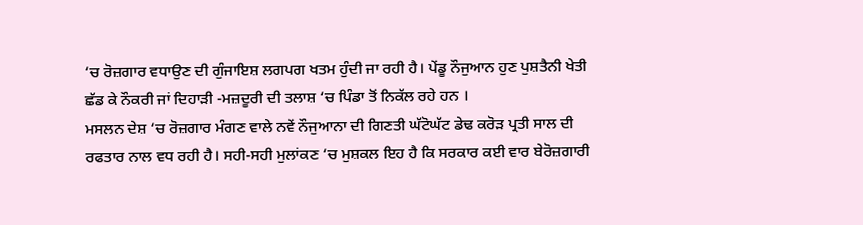‘ਚ ਰੋਜ਼ਗਾਰ ਵਧਾਉਣ ਦੀ ਗੁੰਜਾਇਸ਼ ਲਗਪਗ ਖਤਮ ਹੁੰਦੀ ਜਾ ਰਹੀ ਹੈ। ਪੇਂਡੂ ਨੌਜੁਆਨ ਹੁਣ ਪੁਸ਼ਤੈਨੀ ਖੇਤੀ ਛੱਡ ਕੇ ਨੌਕਰੀ ਜਾਂ ਦਿਹਾੜੀ -ਮਜ਼ਦੂਰੀ ਦੀ ਤਲਾਸ਼ ‘ਚ ਪਿੰਡਾ ਤੋਂ ਨਿਕੱਲ ਰਹੇ ਹਨ ।
ਮਸਲਨ ਦੇਸ਼ ‘ਚ ਰੋਜ਼ਗਾਰ ਮੰਗਣ ਵਾਲੇ ਨਵੇਂ ਨੌਜੁਆਨਾ ਦੀ ਗਿਣਤੀ ਘੱਟੋਘੱਟ ਡੇਢ ਕਰੋੜ ਪ੍ਰਤੀ ਸਾਲ ਦੀ ਰਫਤਾਰ ਨਾਲ ਵਧ ਰਹੀ ਹੈ। ਸਹੀ-ਸਹੀ ਮੁਲਾਂਕਣ ‘ਚ ਮੁਸ਼ਕਲ ਇਹ ਹੈ ਕਿ ਸਰਕਾਰ ਕਈ ਵਾਰ ਬੇਰੋਜ਼ਗਾਰੀ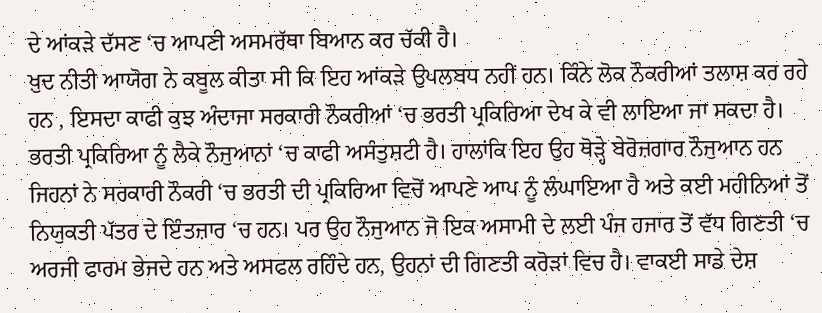ਦੇ ਆਂਕੜੇ ਦੱਸਣ ‘ਚ ਆਪਣੀ ਅਸਮਰੱਥਾ ਬਿਆਨ ਕਰ ਚੱਕੀ ਹੈ।
ਖ਼ੁਦ ਨੀਤੀ ਆਯੋਗ ਨੇ ਕਬੂਲ ਕੀਤਾ ਸੀ ਕਿ ਇਹ ਆਂਕੜੇ ਉਪਲਬਧ ਨਹੀਂ ਹਨ। ਕਿੰਨੇ ਲੋਕ ਨੌਕਰੀਆਂ ਤਲਾਸ਼ ਕਰ ਰਹੇ ਹਨ , ਇਸਦਾ ਕਾਫੀ ਕੁਝ ਅੰਦਾਜਾ ਸਰਕਾਰੀ ਨੌਕਰੀਆਂ ‘ਚ ਭਰਤੀ ਪ੍ਰਕਿਰਿਆ ਦੇਖ ਕੇ ਵੀ ਲਾਇਆ ਜਾ ਸਕਦਾ ਹੈ।
ਭਰਤੀ ਪ੍ਰਕਿਰਿਆ ਨੂੰ ਲੈਕੇ ਨੌਜੁਆਨਾਂ ‘ਚ ਕਾਫੀ ਅਸੰਤੁਸ਼ਟੀ ਹੈ। ਹਾਲਾਂਕਿ ਇਹ ਉਹ ਥੋੜ੍ਹੇ ਬੇਰੋਜ਼ਗਾਰ ਨੌਜੁਆਨ ਹਨ ਜਿਹਨਾਂ ਨੇ ਸਰਕਾਰੀ ਨੌਕਰੀ ‘ਚ ਭਰਤੀ ਦੀ ਪ੍ਰਕਿਰਿਆ ਵਿਚੋਂ ਆਪਣੇ ਆਪ ਨੂੰ ਲੰਘਾਇਆ ਹੈ ਅਤੇ ਕਈ ਮਹੀਨਿਆਂ ਤੋਂ ਨਿਯੁਕਤੀ ਪੱਤਰ ਦੇ ਇੰਤਜ਼ਾਰ ‘ਚ ਹਨ। ਪਰ ਉਹ ਨੌਜੁਆਨ ਜੋ ਇਕ ਅਸਾਮੀ ਦੇ ਲਈ ਪੰਜ ਹਜਾਰ ਤੋਂ ਵੱਧ ਗਿਣਤੀ ‘ਚ ਅਰਜੀ ਫਾਰਮ ਭੇਜਦੇ ਹਨ ਅਤੇ ਅਸਫਲ ਰਹਿੰਦੇ ਹਨ, ਉਹਨਾਂ ਦੀ ਗਿਣਤੀ ਕਰੋੜਾਂ ਵਿਚ ਹੈ। ਵਾਕਈ ਸਾਡੇ ਦੇਸ਼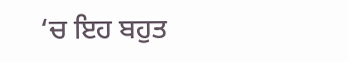‘ਚ ਇਹ ਬਹੁਤ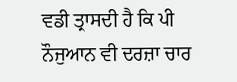ਵਡੀ ਤ੍ਰਾਸਦੀ ਹੈ ਕਿ ਪੀ ਨੌਜੁਆਨ ਵੀ ਦਰਜ਼ਾ ਚਾਰ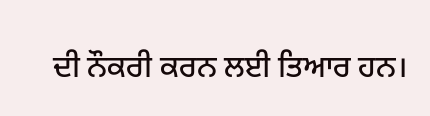ਦੀ ਨੌਕਰੀ ਕਰਨ ਲਈ ਤਿਆਰ ਹਨ।